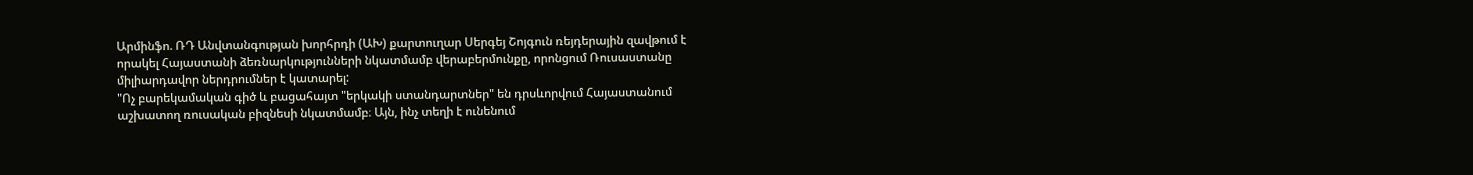Արմինֆո. ՌԴ Անվտանգության խորհրդի (ԱԽ) քարտուղար Սերգեյ Շոյգուն ռեյդերային զավթում է որակել Հայաստանի ձեռնարկությունների նկատմամբ վերաբերմունքը, որոնցում Ռուսաստանը միլիարդավոր ներդրումներ է կատարել:
"Ոչ բարեկամական գիծ և բացահայտ "երկակի ստանդարտներ" են դրսևորվում Հայաստանում աշխատող ռուսական բիզնեսի նկատմամբ։ Այն, ինչ տեղի է ունենում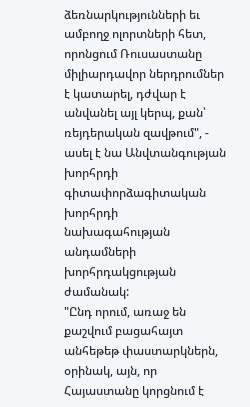ձեռնարկությունների եւ ամբողջ ոլորտների հետ, որոնցում Ռուսաստանը միլիարդավոր ներդրումներ է կատարել, դժվար է անվանել այլ կերպ, քան՝ ռեյդերական զավթում", - ասել է նա Անվտանգության խորհրդի գիտափորձագիտական խորհրդի նախագահության անդամների խորհրդակցության ժամանակ:
"Ընդ որում, առաջ են քաշվում բացահայտ անհեթեթ փաստարկներն, օրինակ, այն, որ Հայաստանը կորցնում է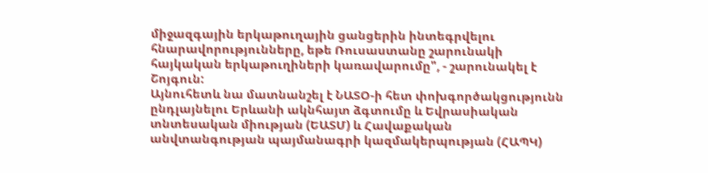միջազգային երկաթուղային ցանցերին ինտեգրվելու հնարավորությունները, եթե Ռուսաստանը շարունակի հայկական երկաթուղիների կառավարումը", - շարունակել է Շոյգուն:
Այնուհետև նա մատնանշել է ՆԱՏՕ-ի հետ փոխգործակցությունն ընդլայնելու Երևանի ակնհայտ ձգտումը և Եվրասիական տնտեսական միության (ԵԱՏՄ) և Հավաքական անվտանգության պայմանագրի կազմակերպության (ՀԱՊԿ)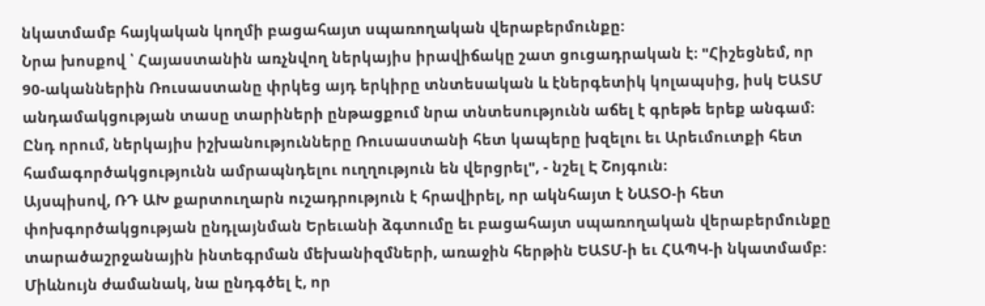նկատմամբ հայկական կողմի բացահայտ սպառողական վերաբերմունքը:
Նրա խոսքով ՝ Հայաստանին առչնվող ներկայիս իրավիճակը շատ ցուցադրական է։ "Հիշեցնեմ, որ 90-ականներին Ռուսաստանը փրկեց այդ երկիրը տնտեսական և էներգետիկ կոլապսից, իսկ ԵԱՏՄ անդամակցության տասը տարիների ընթացքում նրա տնտեսությունն աճել է գրեթե երեք անգամ։ Ընդ որում, ներկայիս իշխանությունները Ռուսաստանի հետ կապերը խզելու եւ Արեւմուտքի հետ համագործակցությունն ամրապնդելու ուղղություն են վերցրել", - նշել Է Շոյգուն։
Այսպիսով, ՌԴ ԱԽ քարտուղարն ուշադրություն է հրավիրել, որ ակնհայտ է ՆԱՏՕ-ի հետ փոխգործակցության ընդլայնման Երեւանի ձգտումը եւ բացահայտ սպառողական վերաբերմունքը տարածաշրջանային ինտեգրման մեխանիզմների, առաջին հերթին ԵԱՏՄ-ի եւ ՀԱՊԿ-ի նկատմամբ:
Միևնույն ժամանակ, նա ընդգծել է, որ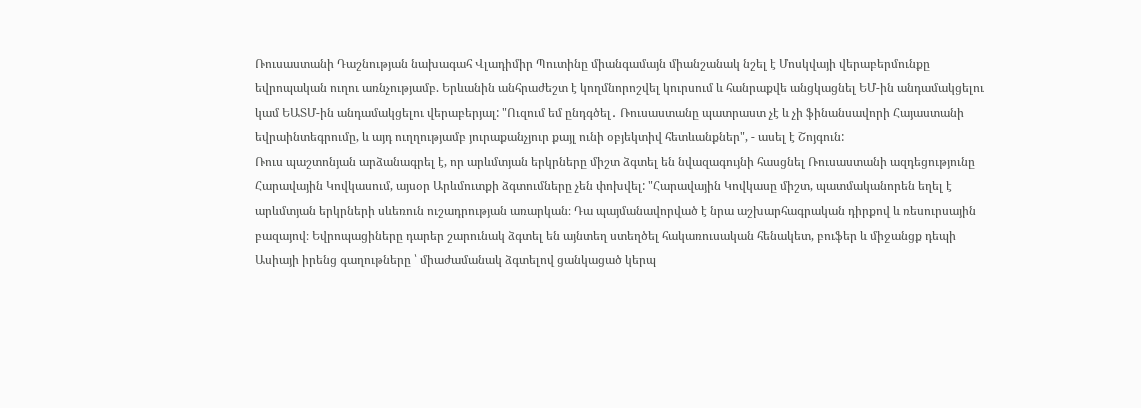Ռուսաստանի Դաշնության նախագահ Վլադիմիր Պուտինը միանգամայն միանշանակ նշել է Մոսկվայի վերաբերմունքը եվրոպական ուղու առնչությամբ. Երևանին անհրաժեշտ է կողմնորոշվել կուրսում և հանրաքվե անցկացնել ԵՄ-ին անդամակցելու կամ ԵԱՏՄ-ին անդամակցելու վերաբերյալ: "Ուզում եմ ընդգծել․ Ռուսաստանը պատրաստ չէ և չի ֆինանսավորի Հայաստանի եվրաինտեգրումը, և այդ ուղղությամբ յուրաքանչյուր քայլ ունի օբյեկտիվ հետևանքներ", - ասել է Շոյգուն:
Ռուս պաշտոնյան արձանագրել է, որ արևմտյան երկրները միշտ ձգտել են նվազագույնի հասցնել Ռուսաստանի ազդեցությունը Հարավային Կովկասում, այսօր Արևմուտքի ձգտումները չեն փոխվել: "Հարավային Կովկասը միշտ, պատմականորեն եղել է արևմտյան երկրների սևեռուն ուշադրության առարկան։ Դա պայմանավորված է նրա աշխարհագրական դիրքով և ռեսուրսային բազայով։ Եվրոպացիները դարեր շարունակ ձգտել են այնտեղ ստեղծել հակառուսական հենակետ, բուֆեր և միջանցք դեպի Ասիայի իրենց գաղութները ՝ միաժամանակ ձգտելով ցանկացած կերպ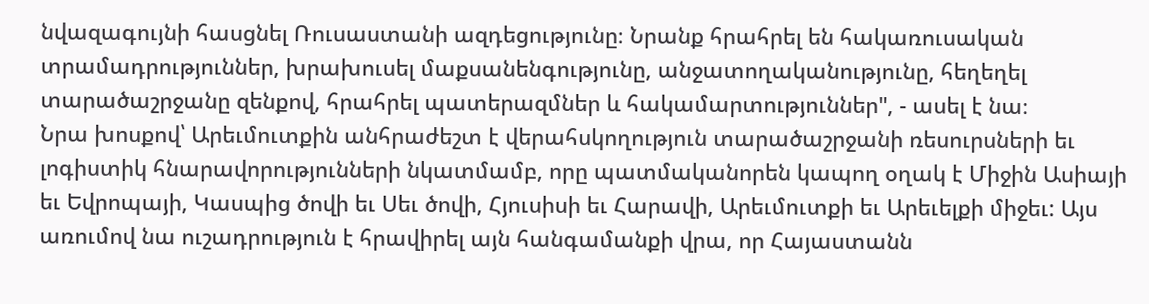նվազագույնի հասցնել Ռուսաստանի ազդեցությունը։ Նրանք հրահրել են հակառուսական տրամադրություններ, խրախուսել մաքսանենգությունը, անջատողականությունը, հեղեղել տարածաշրջանը զենքով, հրահրել պատերազմներ և հակամարտություններ", - ասել է նա։
Նրա խոսքով՝ Արեւմուտքին անհրաժեշտ է վերահսկողություն տարածաշրջանի ռեսուրսների եւ լոգիստիկ հնարավորությունների նկատմամբ, որը պատմականորեն կապող օղակ է Միջին Ասիայի եւ Եվրոպայի, Կասպից ծովի եւ Սեւ ծովի, Հյուսիսի եւ Հարավի, Արեւմուտքի եւ Արեւելքի միջեւ: Այս առումով նա ուշադրություն է հրավիրել այն հանգամանքի վրա, որ Հայաստանն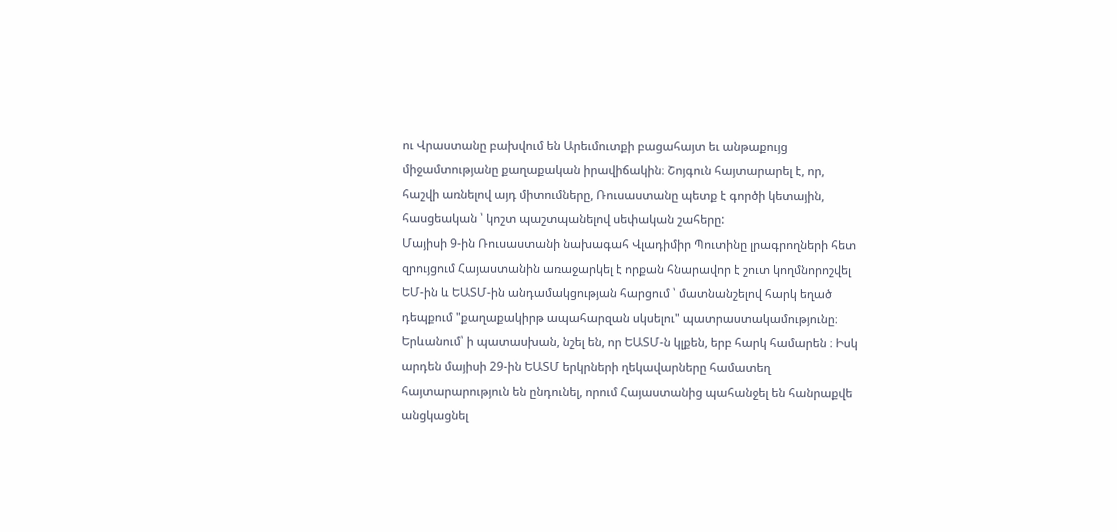ու Վրաստանը բախվում են Արեւմուտքի բացահայտ եւ անթաքույց միջամտությանը քաղաքական իրավիճակին։ Շոյգուն հայտարարել է, որ, հաշվի առնելով այդ միտումները, Ռուսաստանը պետք է գործի կետային, հասցեական ՝ կոշտ պաշտպանելով սեփական շահերը:
Մայիսի 9-ին Ռուսաստանի նախագահ Վլադիմիր Պուտինը լրագրողների հետ զրույցում Հայաստանին առաջարկել է որքան հնարավոր է շուտ կողմնորոշվել ԵՄ-ին և ԵԱՏՄ-ին անդամակցության հարցում ՝ մատնանշելով հարկ եղած դեպքում "քաղաքակիրթ ապահարզան սկսելու" պատրաստակամությունը։ Երևանում՝ ի պատասխան, նշել են, որ ԵԱՏՄ-ն կլքեն, երբ հարկ համարեն ։ Իսկ արդեն մայիսի 29-ին ԵԱՏՄ երկրների ղեկավարները համատեղ հայտարարություն են ընդունել, որում Հայաստանից պահանջել են հանրաքվե անցկացնել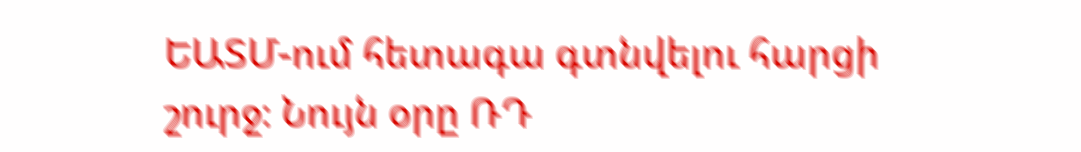ԵԱՏՄ-ում հետագա գտնվելու հարցի շուրջ։ Նույն օրը ՌԴ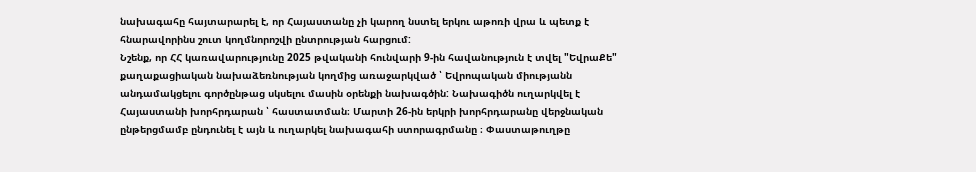նախագահը հայտարարել է, որ Հայաստանը չի կարող նստել երկու աթոռի վրա և պետք է հնարավորինս շուտ կողմնորոշվի ընտրության հարցում:
Նշենք, որ ՀՀ կառավարությունը 2025 թվականի հունվարի 9-ին հավանություն է տվել "ԵվրաՔե" քաղաքացիական նախաձեռնության կողմից առաջարկված ՝ Եվրոպական միությանն անդամակցելու գործընթաց սկսելու մասին օրենքի նախագծին: Նախագիծն ուղարկվել է Հայաստանի խորհրդարան ՝ հաստատման։ Մարտի 26-ին երկրի խորհրդարանը վերջնական ընթերցմամբ ընդունել է այն և ուղարկել նախագահի ստորագրմանը ։ Փաստաթուղթը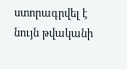ստորագրվել է նույն թվականի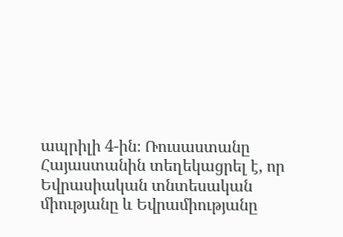ապրիլի 4-ին։ Ռուսաստանը Հայաստանին տեղեկացրել է, որ Եվրասիական տնտեսական միությանը և Եվրամիությանը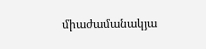միաժամանակյա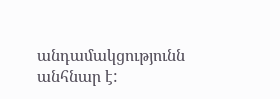անդամակցությունն անհնար է: